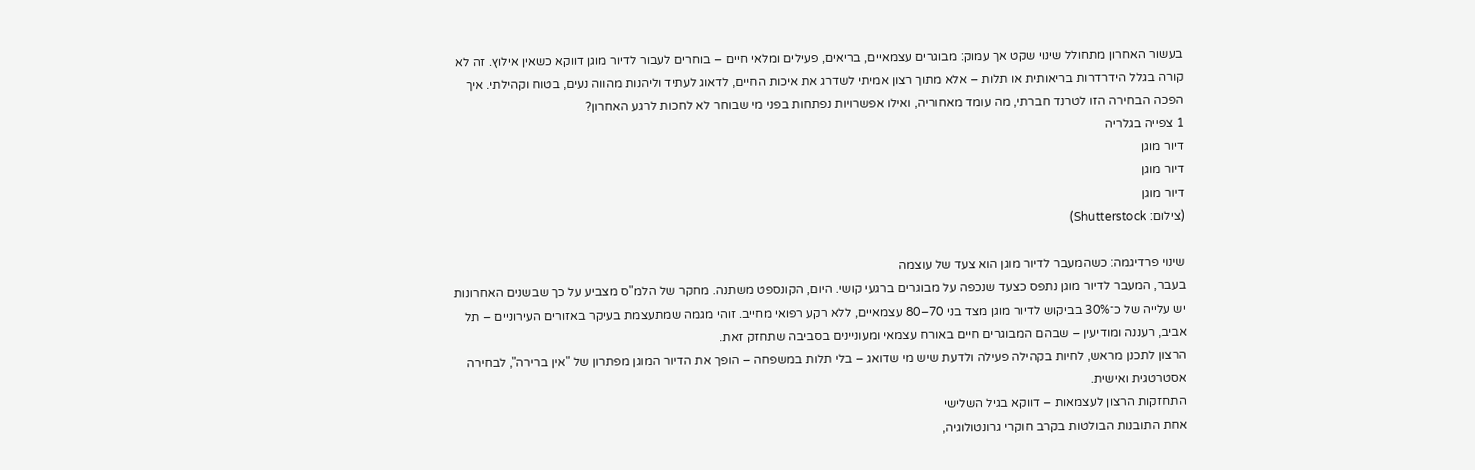בעשור האחרון מתחולל שינוי שקט אך עמוק: מבוגרים עצמאיים, בריאים, פעילים ומלאי חיים – בוחרים לעבור לדיור מוגן דווקא כשאין אילוץ. זה לא קורה בגלל הידרדרות בריאותית או תלות – אלא מתוך רצון אמיתי לשדרג את איכות החיים, לדאוג לעתיד וליהנות מהווה נעים, בטוח וקהילתי. איך הפכה הבחירה הזו לטרנד חברתי, מה עומד מאחוריה, ואילו אפשרויות נפתחות בפני מי שבוחר לא לחכות לרגע האחרון?
1 צפייה בגלריה
דיור מוגן
דיור מוגן
דיור מוגן
(צילום: Shutterstock)

שינוי פרדיגמה: כשהמעבר לדיור מוגן הוא צעד של עוצמה
בעבר, המעבר לדיור מוגן נתפס כצעד שנכפה על מבוגרים ברגעי קושי. היום, הקונספט משתנה. מחקר של הלמ"ס מצביע על כך שבשנים האחרונות יש עלייה של כ־30% בביקוש לדיור מוגן מצד בני 70–80 עצמאיים, ללא רקע רפואי מחייב. זוהי מגמה שמתעצמת בעיקר באזורים העירוניים – תל אביב, רעננה ומודיעין – שבהם המבוגרים חיים באורח עצמאי ומעוניינים בסביבה שתחזק זאת.
הרצון לתכנן מראש, לחיות בקהילה פעילה ולדעת שיש מי שדואג – בלי תלות במשפחה – הופך את הדיור המוגן מפתרון של "אין ברירה", לבחירה אסטרטגית ואישית.
התחזקות הרצון לעצמאות – דווקא בגיל השלישי
אחת התובנות הבולטות בקרב חוקרי גרונטולוגיה,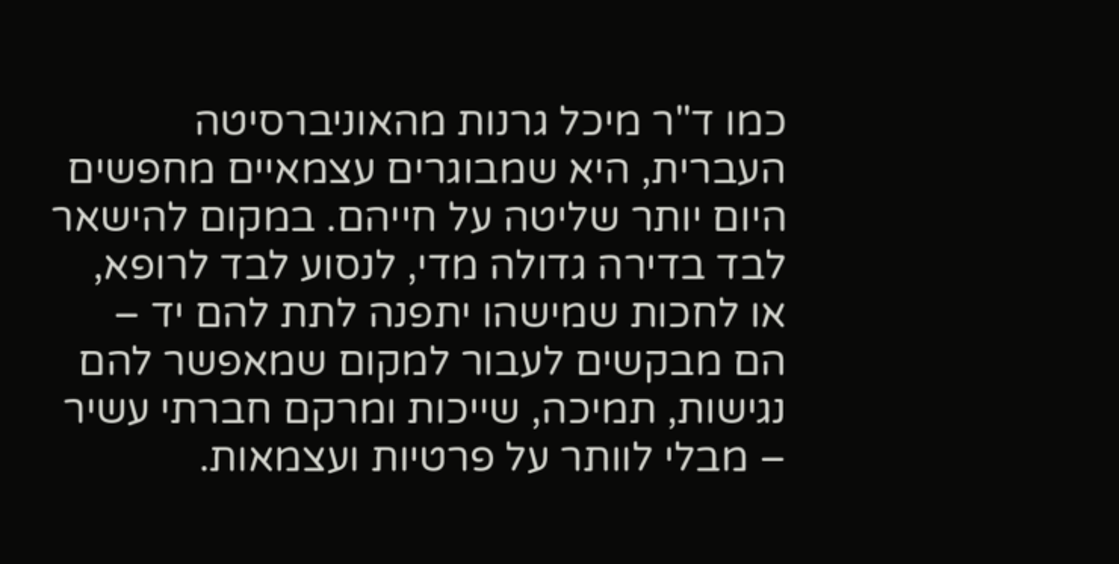כמו ד"ר מיכל גרנות מהאוניברסיטה העברית, היא שמבוגרים עצמאיים מחפשים היום יותר שליטה על חייהם. במקום להישאר לבד בדירה גדולה מדי, לנסוע לבד לרופא, או לחכות שמישהו יתפנה לתת להם יד – הם מבקשים לעבור למקום שמאפשר להם נגישות, תמיכה, שייכות ומרקם חברתי עשיר – מבלי לוותר על פרטיות ועצמאות.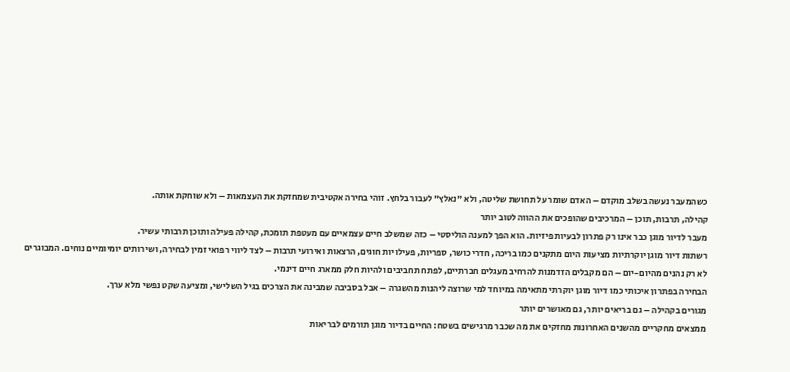כשהמעבר נעשה בשלב מוקדם – האדם שומר על תחושת שליטה, ולא "נאלץ" לעבור בלחץ. זוהי בחירה אקטיבית שמחזקת את העצמאות – ולא שוחקת אותה.
קהילה, תרבות, תוכן – המרכיבים שהופכים את ההווה לטוב יותר
מעבר לדיור מוגן כבר אינו רק פתרון לבעיות פיזיות. הוא הפך למענה הוליסטי – כזה שמשלב חיים עצמאיים עם מעטפת תומכת, קהילה פעילה ותוכן תרבותי עשיר.
רשתות דיור מוגן יוקרתיות מציעות היום מתקנים כמו בריכה, חדרי כושר, ספריות, פעילויות חוגים, הרצאות ואירועי תרבות – לצד ליווי רפואי זמין לבחירה, ושירותים יומיומיים נוחים. המבוגרים לא רק נהנים מהיום-יום – הם מקבלים הזדמנות להרחיב מעגלים חברתיים, לפתח תחביבים ולהיות חלק ממארג חיים דינמי.
הבחירה בפתרון איכותי כמו דיור מוגן יוקרתי מתאימה במיוחד למי שרוצה ליהנות מהשגרה – אבל בסביבה שמבינה את הצרכים בגיל השלישי, ומציעה שקט נפשי מלא ערך.
מגורים בקהילה – גם בריאים יותר, גם מאושרים יותר
ממצאים מחקריים מהשנים האחרונות מחזקים את מה שכבר מרגישים בשטח: החיים בדיור מוגן תורמים לבריאות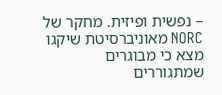– נפשית ופיזית. מחקר של NORC מאוניברסיטת שיקגו מצא כי מבוגרים שמתגוררים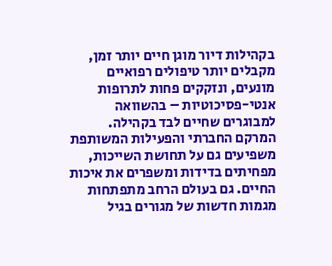בקהילות דיור מוגן חיים יותר זמן, מקבלים יותר טיפולים רפואיים מונעים, ונזקקים פחות לתרופות אנטי-פסיכוטיות – בהשוואה למבוגרים שחיים לבד בקהילה.
המרקם החברתי והפעילות המשותפת משפיעים גם על תחושת השייכות, מפחיתים בדידות ומשפרים את איכות החיים. גם בעולם הרחב מתפתחות מגמות חדשות של מגורים בגיל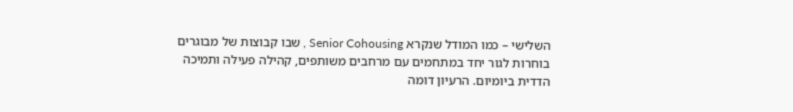השלישי – כמו המודל שנקרא Senior Cohousing , שבו קבוצות של מבוגרים בוחרות לגור יחד במתחמים עם מרחבים משותפים, קהילה פעילה ותמיכה הדדית ביומיום. הרעיון דומה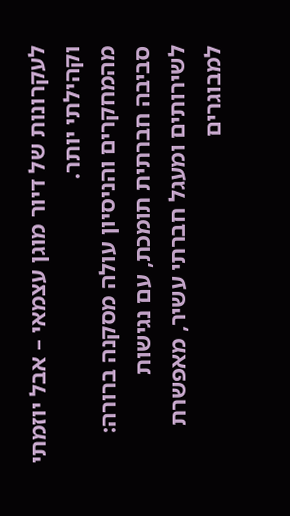לעקרונות של דיור מוגן עצמאי – אבל יוזמתי וקהילתי יותר.
מהמחקרים והניסיון עולה מסקנה ברורה: סביבה חברתית תומכת, עם נגישות לשירותים ומעגל חברתי עשיר, מאפשרת למבוגרים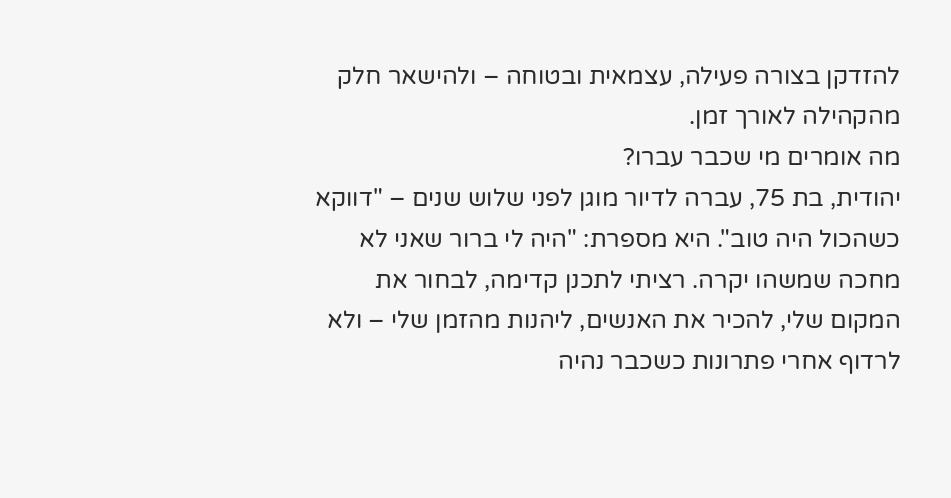להזדקן בצורה פעילה, עצמאית ובטוחה – ולהישאר חלק מהקהילה לאורך זמן.
מה אומרים מי שכבר עברו?
יהודית, בת 75, עברה לדיור מוגן לפני שלוש שנים – "דווקא כשהכול היה טוב". היא מספרת: "היה לי ברור שאני לא מחכה שמשהו יקרה. רציתי לתכנן קדימה, לבחור את המקום שלי, להכיר את האנשים, ליהנות מהזמן שלי – ולא לרדוף אחרי פתרונות כשכבר נהיה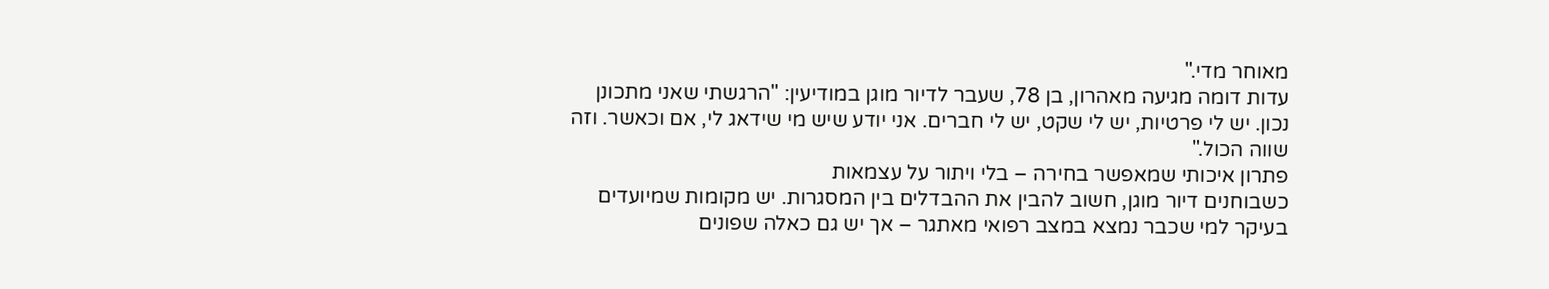מאוחר מדי."
עדות דומה מגיעה מאהרון, בן 78, שעבר לדיור מוגן במודיעין: "הרגשתי שאני מתכונן נכון. יש לי פרטיות, יש לי שקט, יש לי חברים. אני יודע שיש מי שידאג לי, אם וכאשר. וזה שווה הכול."
פתרון איכותי שמאפשר בחירה – בלי ויתור על עצמאות
כשבוחנים דיור מוגן, חשוב להבין את ההבדלים בין המסגרות. יש מקומות שמיועדים בעיקר למי שכבר נמצא במצב רפואי מאתגר – אך יש גם כאלה שפונים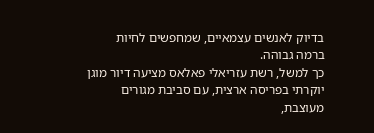בדיוק לאנשים עצמאיים, שמחפשים לחיות ברמה גבוהה.
כך למשל, רשת עזריאלי פאלאס מציעה דיור מוגן יוקרתי בפריסה ארצית, עם סביבת מגורים מעוצבת,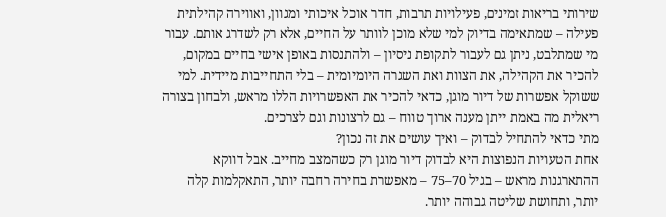שירותי בריאות זמינים, פעילויות תרבות, חדר אוכל איכותי ומגוון, ואווירה קהילתית פעילה – שמתאימה בדיוק למי שלא מוכן לוותר על החיים, אלא רק לשדרג אותם. עבור מי שמתלבט, ניתן גם לעבור לתקופת ניסיון – ולהתנסות באופן אישי בחיים במקום, להכיר את הקהילה, את הצוות ואת השגרה היומיומית – בלי התחייבות מיידית. למי ששוקל אפשרות של דיור מוגן, כדאי להכיר את האפשרויות הללו מראש, ולבחון בצורה ריאלית מה באמת ייתן מענה ארוך טווח – גם לרצונות וגם לצרכים.
מתי כדאי להתחיל לבדוק – ואיך עושים את זה נכון?
אחת הטעויות הנפוצות היא לבדוק דיור מוגן רק כשהמצב מחייב. אבל דווקא ההתארגנות מראש – בגיל 70–75 – מאפשרת בחירה רחבה יותר, התאקלמות קלה יותר, ותחושת שליטה גבוהה יותר.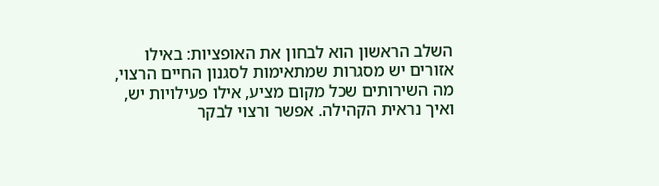השלב הראשון הוא לבחון את האופציות: באילו אזורים יש מסגרות שמתאימות לסגנון החיים הרצוי, מה השירותים שכל מקום מציע, אילו פעילויות יש, ואיך נראית הקהילה. אפשר ורצוי לבקר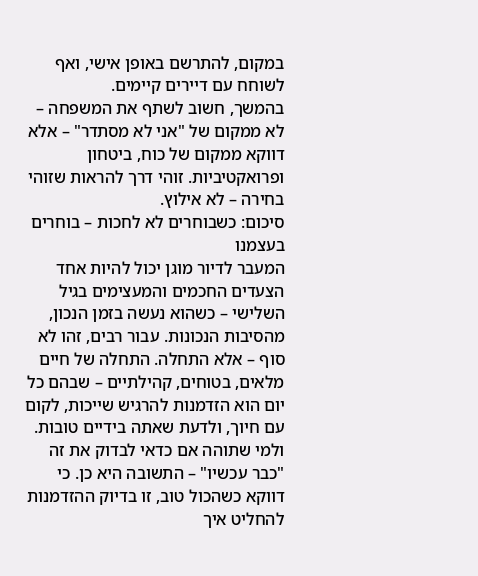במקום, להתרשם באופן אישי, ואף לשוחח עם דיירים קיימים.
בהמשך, חשוב לשתף את המשפחה – לא ממקום של "אני לא מסתדר" – אלא דווקא ממקום של כוח, ביטחון ופרואקטיביות. זוהי דרך להראות שזוהי בחירה – לא אילוץ.
סיכום: כשבוחרים לא לחכות – בוחרים בעצמנו
המעבר לדיור מוגן יכול להיות אחד הצעדים החכמים והמעצימים בגיל השלישי – כשהוא נעשה בזמן הנכון, מהסיבות הנכונות. עבור רבים, זהו לא סוף – אלא התחלה. התחלה של חיים מלאים, בטוחים, קהילתיים – שבהם כל יום הוא הזדמנות להרגיש שייכות, לקום עם חיוך, ולדעת שאתה בידיים טובות.
ולמי שתוהה אם כדאי לבדוק את זה "כבר עכשיו" – התשובה היא כן. כי דווקא כשהכול טוב, זו בדיוק ההזדמנות להחליט איך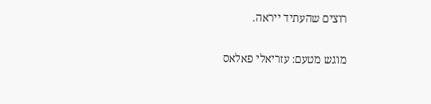רוצים שהעתיד ייראה.

מוגש מטעם: עזריאלי פאלאס